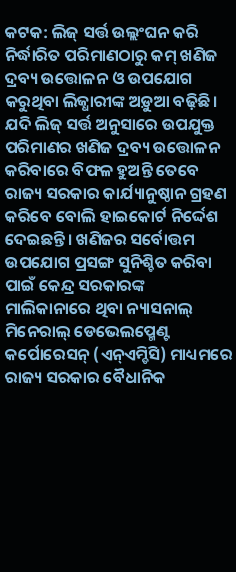କଟକ: ଲିଜ୍ ସର୍ତ୍ତ ଉଲ୍ଲଂଘନ କରି ନିର୍ଦ୍ଧାରିତ ପରିମାଣଠାରୁ କମ୍ ଖଣିଜ ଦ୍ରବ୍ୟ ଉତ୍ତୋଳନ ଓ ଉପଯୋଗ କରୁଥିବା ଲିଜ୍ଧାରୀଙ୍କ ଅଡ଼ୁଆ ବଢ଼ିଛି। ଯଦି ଲିଜ୍ ସର୍ତ୍ତ ଅନୁସାରେ ଉପଯୁକ୍ତ ପରିମାଣର ଖଣିଜ ଦ୍ରବ୍ୟ ଉତ୍ତୋଳନ କରିବାରେ ବିଫଳ ହୁଅନ୍ତି ତେବେ ରାଜ୍ୟ ସରକାର କାର୍ଯ୍ୟାନୁଷ୍ଠାନ ଗ୍ରହଣ କରିବେ ବୋଲି ହାଇକୋର୍ଟ ନିର୍ଦ୍ଦେଶ ଦେଇଛନ୍ତି। ଖଣିଜର ସର୍ବୋତ୍ତମ ଉପଯୋଗ ପ୍ରସଙ୍ଗ ସୁନିଶ୍ଚିତ କରିବା ପାଇଁ କେନ୍ଦ୍ର ସରକାରଙ୍କ ମାଲିକାନାରେ ଥିବା ନ୍ୟାସନାଲ୍ ମିନେରାଲ୍ ଡେଭେଲପ୍ମେଣ୍ଟ କର୍ପୋରେସନ୍ (ଏନ୍ଏମ୍ଡିସି) ମାଧ୍ୟମରେ ରାଜ୍ୟ ସରକାର ବୈଧାନିକ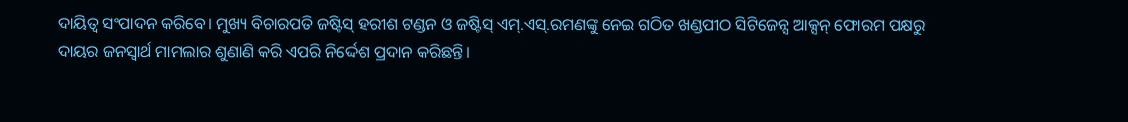ଦାୟିତ୍ବ ସଂପାଦନ କରିବେ। ମୁଖ୍ୟ ବିଚାରପତି ଜଷ୍ଟିସ୍ ହରୀଶ ଟଣ୍ଡନ ଓ ଜଷ୍ଟିସ୍ ଏମ୍.ଏସ୍.ରମଣଙ୍କୁ ନେଇ ଗଠିତ ଖଣ୍ଡପୀଠ ସିଟିଜେନ୍ସ ଆକ୍ସନ୍ ଫୋରମ ପକ୍ଷରୁ ଦାୟର ଜନସ୍ବାର୍ଥ ମାମଲାର ଶୁଣାଣି କରି ଏପରି ନିର୍ଦ୍ଦେଶ ପ୍ରଦାନ କରିଛନ୍ତି।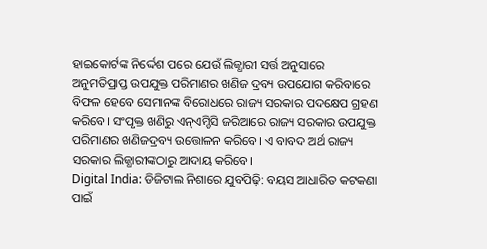ହାଇକୋର୍ଟଙ୍କ ନିର୍ଦ୍ଦେଶ ପରେ ଯେଉଁ ଲିଜ୍ଧାରୀ ସର୍ତ୍ତ ଅନୁସାରେ ଅନୁମତିପ୍ରାପ୍ତ ଉପଯୁକ୍ତ ପରିମାଣର ଖଣିଜ ଦ୍ରବ୍ୟ ଉପଯୋଗ କରିବାରେ ବିଫଳ ହେବେ ସେମାନଙ୍କ ବିରୋଧରେ ରାଜ୍ୟ ସରକାର ପଦକ୍ଷେପ ଗ୍ରହଣ କରିବେ। ସଂପୃକ୍ତ ଖଣିରୁ ଏନ୍ଏମ୍ଡିସି ଜରିଆରେ ରାଜ୍ୟ ସରକାର ଉପଯୁକ୍ତ ପରିମାଣର ଖଣିଜଦ୍ରବ୍ୟ ଉତ୍ତୋଳନ କରିବେ। ଏ ବାବଦ ଅର୍ଥ ରାଜ୍ୟ ସରକାର ଲିଜ୍ଧାରୀଙ୍କଠାରୁ ଆଦାୟ କରିବେ।
Digital India: ଡିଜିଟାଲ ନିଶାରେ ଯୁବପିଢ଼ି: ବୟସ ଆଧାରିତ କଟକଣା ପାଇଁ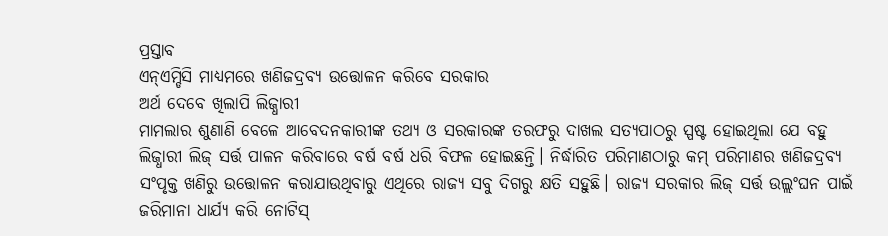ପ୍ରସ୍ତାବ
ଏନ୍ଏମ୍ଡିସି ମାଧ୍ୟମରେ ଖଣିଜଦ୍ରବ୍ୟ ଉତ୍ତୋଳନ କରିବେ ସରକାର
ଅର୍ଥ ଦେବେ ଖିଲାପି ଲିଜ୍ଧାରୀ
ମାମଲାର ଶୁଣାଣି ବେଳେ ଆବେଦନକାରୀଙ୍କ ତଥ୍ୟ ଓ ସରକାରଙ୍କ ତରଫରୁ ଦାଖଲ ସତ୍ୟପାଠରୁ ସ୍ପଷ୍ଟ ହୋଇଥିଲା ଯେ ବହୁ ଲିଜ୍ଧାରୀ ଲିଜ୍ ସର୍ତ୍ତ ପାଳନ କରିବାରେ ବର୍ଷ ବର୍ଷ ଧରି ବିଫଳ ହୋଇଛନ୍ତି। ନିର୍ଦ୍ଧାରିତ ପରିମାଣଠାରୁ କମ୍ ପରିମାଣର ଖଣିଜଦ୍ରବ୍ୟ ସଂପୃକ୍ତ ଖଣିରୁ ଉତ୍ତୋଳନ କରାଯାଉଥିବାରୁ ଏଥିରେ ରାଜ୍ୟ ସବୁ ଦିଗରୁ କ୍ଷତି ସହୁଛି। ରାଜ୍ୟ ସରକାର ଲିଜ୍ ସର୍ତ୍ତ ଉଲ୍ଲଂଘନ ପାଇଁ ଜରିମାନା ଧାର୍ଯ୍ୟ କରି ନୋଟିସ୍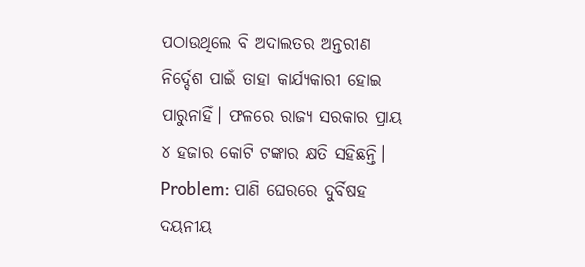ପଠାଉଥିଲେ ବି ଅଦାଲତର ଅନ୍ତରୀଣ ନିର୍ଦ୍ଦେଶ ପାଇଁ ତାହା କାର୍ଯ୍ୟକାରୀ ହୋଇ ପାରୁନାହିଁ। ଫଳରେ ରାଜ୍ୟ ସରକାର ପ୍ରାୟ ୪ ହଜାର କୋଟି ଟଙ୍କାର କ୍ଷତି ସହିଛନ୍ତି।
Problem: ପାଣି ଘେରରେ ଦୁର୍ବିଷହ ଦୟନୀୟ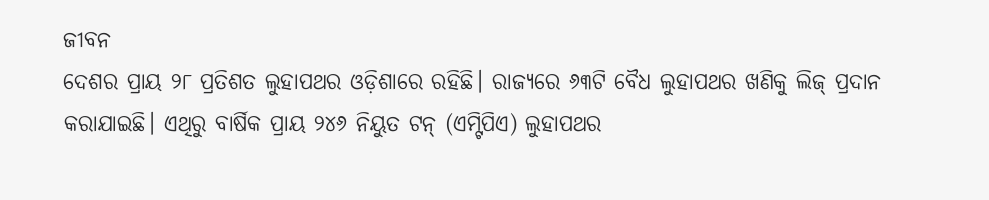ଜୀବନ
ଦେଶର ପ୍ରାୟ ୨୮ ପ୍ରତିଶତ ଲୁହାପଥର ଓଡ଼ିଶାରେ ରହିଛି। ରାଜ୍ୟରେ ୬୩ଟି ବୈଧ ଲୁହାପଥର ଖଣିକୁ ଲିଜ୍ ପ୍ରଦାନ କରାଯାଇଛି। ଏଥିରୁ ବାର୍ଷିକ ପ୍ରାୟ ୨୪୬ ନିୟୁତ ଟନ୍ (ଏମ୍ଟିପିଏ) ଲୁହାପଥର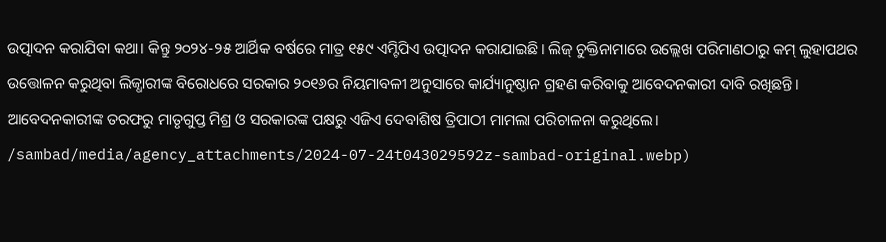ଉତ୍ପାଦନ କରାଯିବା କଥା। କିନ୍ତୁ ୨୦୨୪-୨୫ ଆର୍ଥିକ ବର୍ଷରେ ମାତ୍ର ୧୫୯ ଏମ୍ଟିପିଏ ଉତ୍ପାଦନ କରାଯାଇଛି। ଲିଜ୍ ଚୁକ୍ତିନାମାରେ ଉଲ୍ଲେଖ ପରିମାଣଠାରୁ କମ୍ ଲୁହାପଥର ଉତ୍ତୋଳନ କରୁଥିବା ଲିଜ୍ଧାରୀଙ୍କ ବିରୋଧରେ ସରକାର ୨୦୧୬ର ନିୟମାବଳୀ ଅନୁସାରେ କାର୍ଯ୍ୟାନୁଷ୍ଠାନ ଗ୍ରହଣ କରିବାକୁ ଆବେଦନକାରୀ ଦାବି ରଖିଛନ୍ତି। ଆବେଦନକାରୀଙ୍କ ତରଫରୁ ମାତୃଗୁପ୍ତ ମିଶ୍ର ଓ ସରକାରଙ୍କ ପକ୍ଷରୁ ଏଜିଏ ଦେବାଶିଷ ତ୍ରିପାଠୀ ମାମଲା ପରିଚାଳନା କରୁଥିଲେ।
/sambad/media/agency_attachments/2024-07-24t043029592z-sambad-original.webp)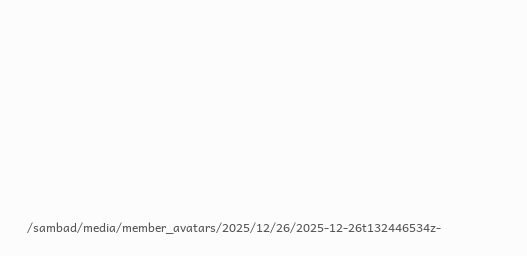/sambad/media/member_avatars/2025/12/26/2025-12-26t132446534z-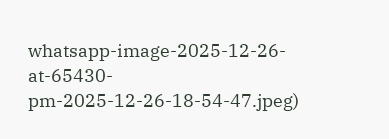whatsapp-image-2025-12-26-at-65430-pm-2025-12-26-18-54-47.jpeg)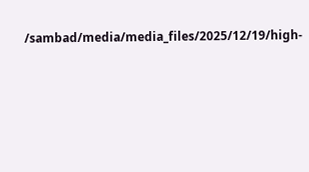/sambad/media/media_files/2025/12/19/high-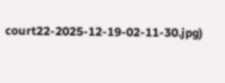court22-2025-12-19-02-11-30.jpg)